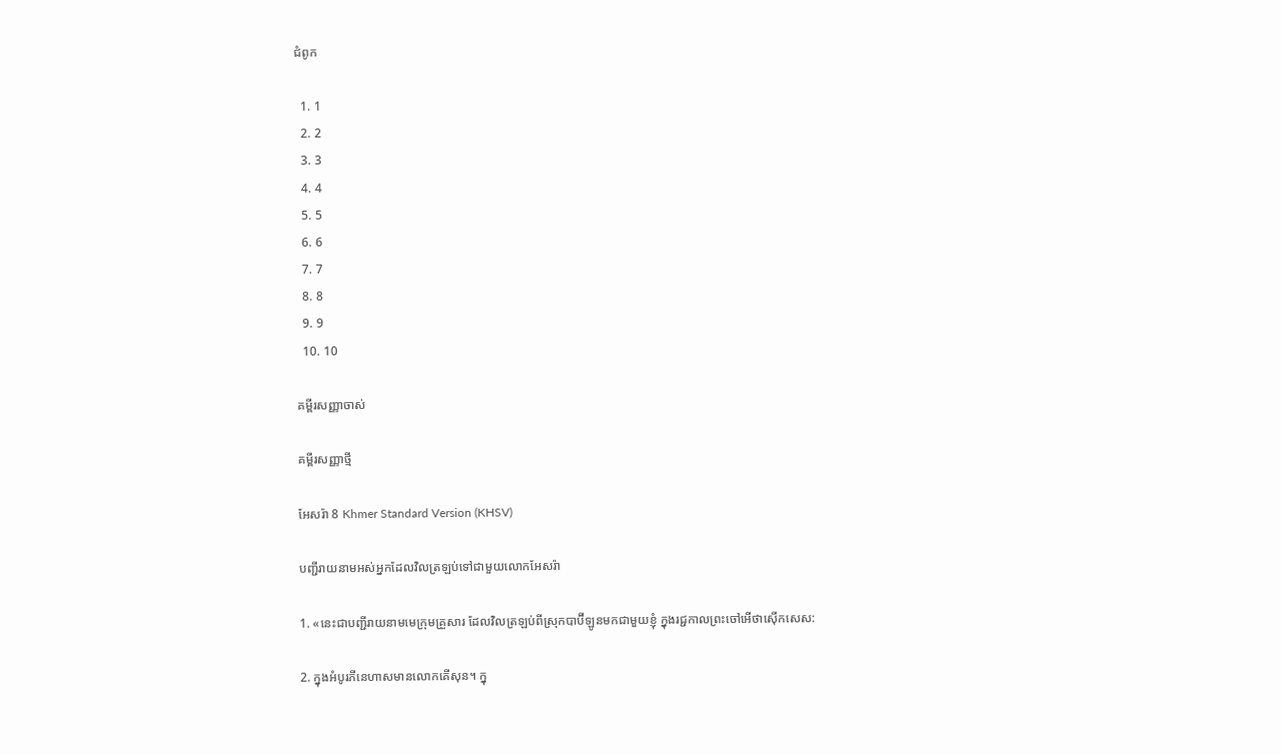ជំពូក

  1. 1
  2. 2
  3. 3
  4. 4
  5. 5
  6. 6
  7. 7
  8. 8
  9. 9
  10. 10

គម្ពីរសញ្ញាចាស់

គម្ពីរសញ្ញាថ្មី

អែសរ៉ា 8 Khmer Standard Version (KHSV)

បញ្ជីរាយនាមអស់អ្នកដែលវិលត្រឡប់ទៅជាមួយលោកអែសរ៉ា

1. «នេះជាបញ្ជីរាយនាមមេក្រុមគ្រួសារ ដែលវិលត្រឡប់ពីស្រុកបាប៊ី‌ឡូនមកជាមួយខ្ញុំ ក្នុងរជ្ជ‌កាលព្រះចៅអើថា‌ស៊ើកសេស:

2. ក្នុងអំបូរភីនេ‌ហាសមានលោកគើ‌សុន។ ក្នុ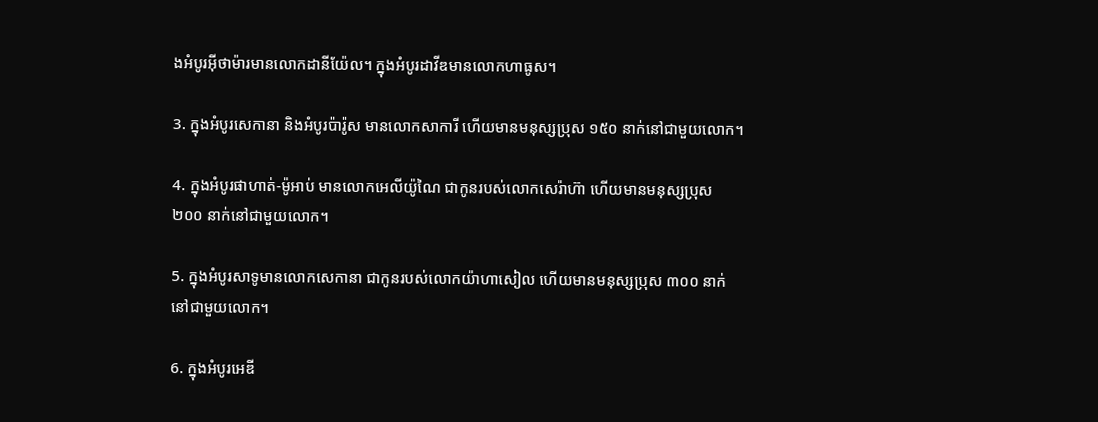ងអំបូរអ៊ីថា‌ម៉ារមានលោកដានី‌យ៉ែល។ ក្នុងអំបូរដាវីឌមានលោកហាធូស។

3. ក្នុងអំបូរសេកា‌នា និងអំបូរប៉ារ៉ូស មានលោកសាកា‌រី ហើយមានមនុស្សប្រុស ១៥០ នាក់នៅជាមួយលោក។

4. ក្នុងអំបូរផាហាត់-ម៉ូអាប់ មានលោកអេលី‌យ៉ូណៃ ជាកូនរបស់លោកសេរ៉ា‌ហ៊ា ហើយមានមនុស្សប្រុស ២០០ នាក់នៅជាមួយលោក។

5. ក្នុងអំបូរសាទូមានលោកសេកា‌នា ជាកូនរបស់លោកយ៉ាហា‌សៀល ហើយមានមនុស្សប្រុស ៣០០ នាក់ នៅជាមួយលោក។

6. ក្នុងអំបូរអេឌី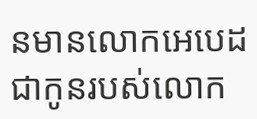នមានលោកអេបេដ ជាកូនរបស់លោក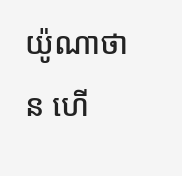យ៉ូណា‌ថាន ហើ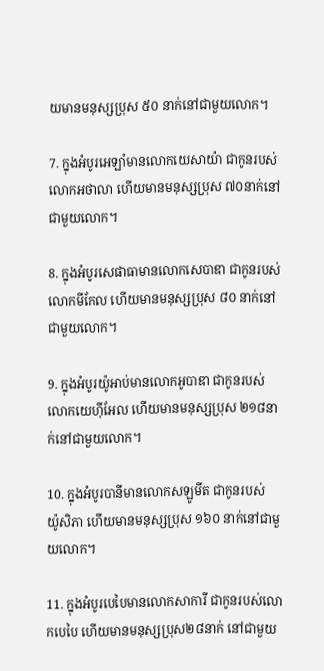យមានមនុស្សប្រុស ៥០ នាក់នៅជាមួយលោក។

7. ក្នុងអំបូរអេឡាំមានលោកយេសា‌យ៉ា ជាកូនរបស់លោកអថា‌លា ហើយមានមនុស្សប្រុស ៧០នាក់នៅជាមួយលោក។

8. ក្នុងអំបូរសេផា‌ធាមានលោកសេបា‌ឌា ជាកូនរបស់លោកមីកែល ហើយមានមនុស្សប្រុស ៨០ នាក់នៅជាមួយលោក។

9. ក្នុងអំបូរយ៉ូអាប់មានលោកអូបា‌ឌា ជាកូនរបស់លោកយេហ៊ី‌អែល ហើយមានមនុស្សប្រុស ២១៨នាក់នៅជាមួយលោក។

10. ក្នុងអំបូរបានីមានលោកសឡូ‌មីត ជាកូនរបស់យ៉ូ‌សិភា ហើយមានមនុស្សប្រុស ១៦០ នាក់នៅជាមួយលោក។

11. ក្នុងអំបូរបេបៃមានលោកសាកា‌រី ជាកូនរបស់លោកបេបៃ ហើយមានមនុស្សប្រុស២៨នាក់ នៅជាមួយ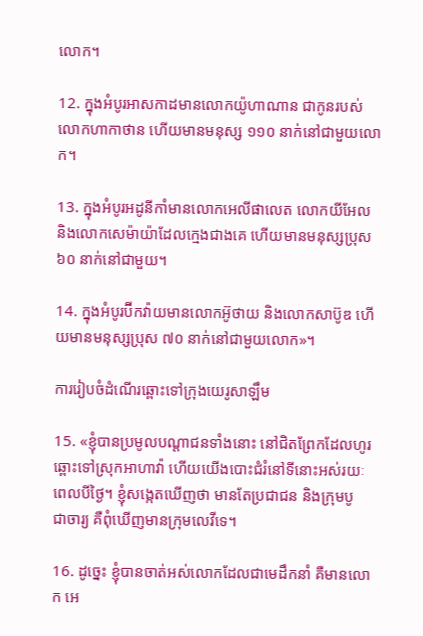លោក។

12. ក្នុងអំបូរអាស‌កាដមានលោកយ៉ូហាណាន ជាកូនរបស់លោកហាកា‌ថាន ហើយមានមនុស្ស ១១០ នាក់នៅជាមួយលោក។

13. ក្នុងអំបូរអដូ‌នីកាំមានលោកអេលី‌ផាលេត លោកយីអែល និងលោកសេម៉ាយ៉ាដែលក្មេងជាងគេ ហើយមានមនុស្សប្រុស ៦០ នាក់នៅជាមួយ។

14. ក្នុងអំបូរប៊ីក‌វ៉ាយមានលោកអ៊ូថាយ និងលោកសាប៊ូឌ ហើយមានមនុស្សប្រុស ៧០ នាក់នៅជាមួយលោក»។

ការរៀបចំដំណើរឆ្ពោះទៅក្រុងយេរូ‌សាឡឹម

15. «ខ្ញុំបានប្រមូលបណ្ដា‌ជនទាំងនោះ នៅជិតព្រែកដែលហូរឆ្ពោះទៅស្រុកអាហា‌វ៉ា ហើយយើងបោះជំរំនៅទីនោះអស់រយៈពេលបីថ្ងៃ។ ខ្ញុំសង្កេតឃើញថា មានតែប្រជា‌ជន និងក្រុមបូជា‌ចារ្យ គឺពុំឃើញមានក្រុមលេវីទេ។

16. ដូច្នេះ ខ្ញុំបានចាត់អស់លោកដែលជាមេដឹកនាំ គឺមានលោក អេ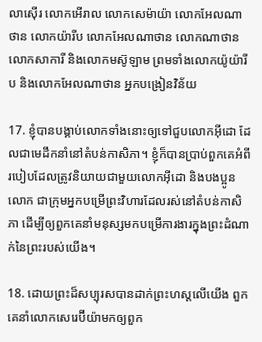លា‌ស៊ើរ លោកអើរាល លោកសេម៉ាយ៉ា លោកអែល‌ណាថាន លោកយ៉ា‌រីប លោកអែល‌ណាថាន លោកណាថាន លោកសាកា‌រី និងលោកមស៊ូ‌ឡាម ព្រមទាំងលោកយ៉ូយ៉ា‌រីប និងលោកអែល‌ណាថាន អ្នកបង្រៀនវិន័យ

17. ខ្ញុំបានបង្គាប់លោកទាំងនោះឲ្យទៅជួបលោកអ៊ីដោ ដែលជាមេដឹកនាំនៅតំបន់កា‌សិភា។ ខ្ញុំក៏បានប្រាប់ពួកគេអំពីរបៀបដែលត្រូវនិយាយជាមួយលោកអ៊ីដោ និងបង‌ប្អូនលោក ជាក្រុមអ្នកបម្រើព្រះ‌វិហារដែលរស់នៅតំបន់កា‌សិភា ដើម្បីឲ្យពួកគេនាំមនុស្សមកបម្រើការ‌ងារក្នុងព្រះ‌ដំណាក់នៃព្រះរបស់យើង។

18. ដោយព្រះដ៏សប្បុរសបានដាក់ព្រះ‌ហស្ដលើយើង ពួកគេនាំលោកសេរេ‌ប៊ីយ៉ាមកឲ្យពួក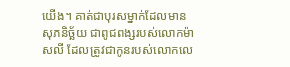យើង។ គាត់ជាបុរសម្នាក់ដែលមានសុភ‌និច្ឆ័យ ជាពូជ‌ពង្សរបស់លោកម៉ាស‌លី ដែលត្រូវជាកូនរបស់លោកលេ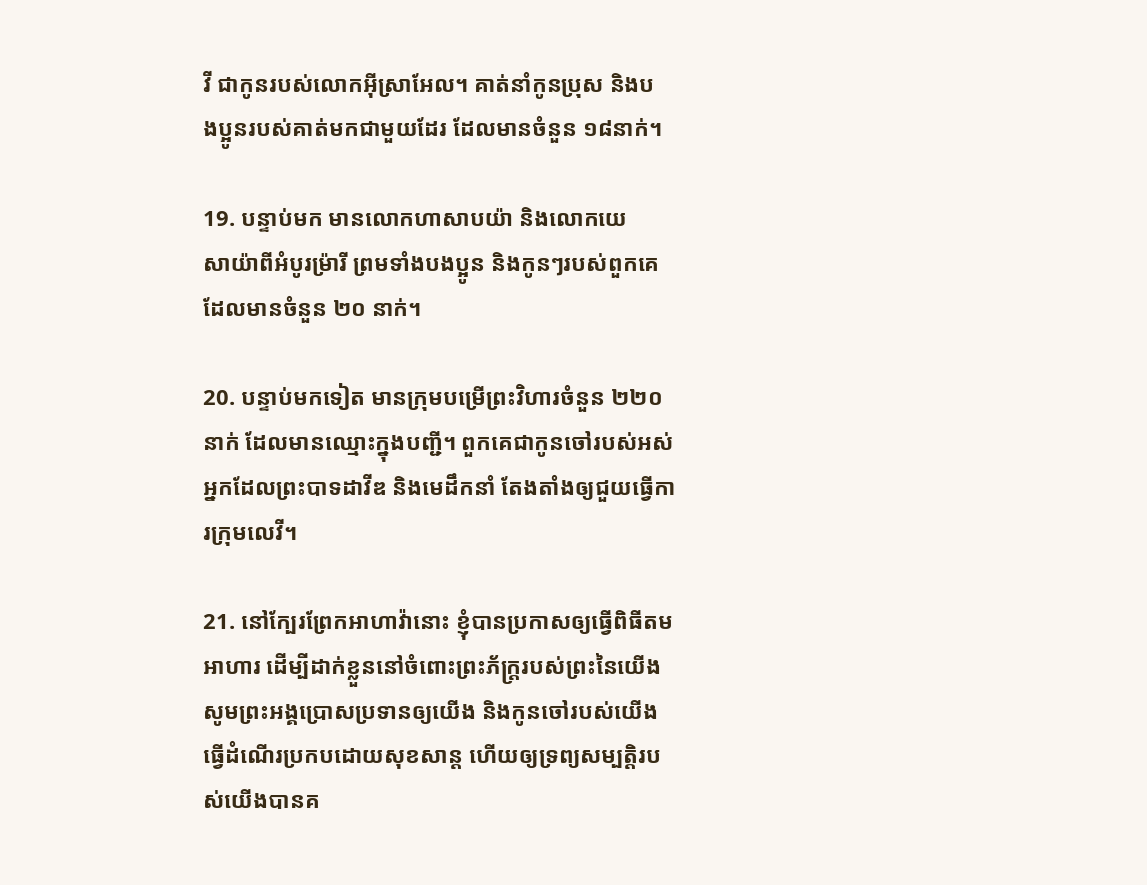វី ជាកូនរបស់លោកអ៊ីស្រា‌អែល។ គាត់នាំកូនប្រុស និងបង‌ប្អូនរបស់គាត់មកជាមួយដែរ ដែលមានចំនួន ១៨នាក់។

19. បន្ទាប់មក មានលោកហាសាប‌យ៉ា និងលោកយេសា‌យ៉ាពីអំបូរម៉្រារី ព្រមទាំងបង‌ប្អូន និងកូនៗរបស់ពួកគេ ដែលមានចំនួន ២០ នាក់។

20. បន្ទាប់មកទៀត មានក្រុមបម្រើព្រះ‌វិហារចំនួន ២២០នាក់ ដែលមានឈ្មោះក្នុងបញ្ជី។ ពួកគេជាកូនចៅរបស់អស់អ្នកដែលព្រះ‌បាទដាវីឌ និងមេដឹកនាំ តែង‌តាំងឲ្យជួយធ្វើការក្រុមលេវី។

21. នៅក្បែរព្រែកអាហា‌វ៉ានោះ ខ្ញុំបានប្រកាសឲ្យធ្វើពិធីតមអាហារ ដើម្បីដាក់ខ្លួននៅចំពោះព្រះ‌ភ័ក្ត្ររបស់ព្រះនៃយើង សូមព្រះ‌អង្គប្រោសប្រទានឲ្យយើង និងកូនចៅរបស់យើង ធ្វើដំណើរប្រកបដោយសុខ‌សាន្ត ហើយឲ្យទ្រព្យ‌សម្បត្តិរបស់យើងបានគ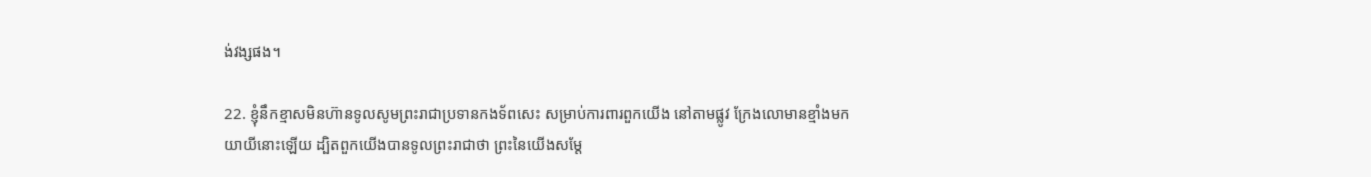ង់‌វង្សផង។

22. ខ្ញុំនឹកខ្មាសមិនហ៊ានទូលសូមព្រះ‌រាជាប្រទានកង‌ទ័ពសេះ សម្រាប់ការពារពួកយើង នៅតាមផ្លូវ ក្រែងលោមានខ្មាំងមកយាយីនោះឡើយ ដ្បិតពួកយើងបានទូលព្រះ‌រាជាថា ព្រះនៃយើងសម្តែ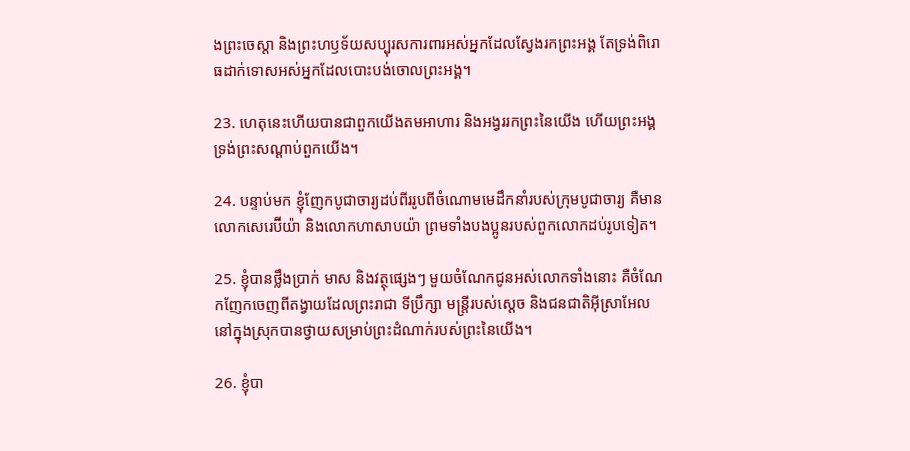ងព្រះ‌ចេស្ដា និងព្រះ‌ហឫទ័យសប្បុរសការពារអស់អ្នកដែលស្វែងរកព្រះ‌អង្គ តែទ្រង់ពិរោធដាក់ទោសអស់អ្នកដែលបោះបង់ចោលព្រះ‌អង្គ។

23. ហេតុនេះហើយបានជាពួកយើងតមអាហារ និងអង្វររកព្រះនៃយើង ហើយព្រះ‌អង្គទ្រង់ព្រះ‌សណ្ដាប់ពួកយើង។

24. បន្ទាប់មក ខ្ញុំញែកបូជា‌ចារ្យដប់‌ពីររូបពីចំណោមមេដឹកនាំរបស់ក្រុមបូជា‌ចារ្យ គឺមានលោកសេរេ‌ប៊ីយ៉ា និងលោកហាសាប‌យ៉ា ព្រមទាំងបង‌ប្អូនរបស់ពួកលោកដប់រូបទៀត។

25. ខ្ញុំបានថ្លឹងប្រាក់ មាស និងវត្ថុផ្សេងៗ មួយចំណែកជូនអស់លោកទាំងនោះ គឺចំណែកញែកចេញពីតង្វាយដែលព្រះ‌រាជា ទីប្រឹក្សា មន្ត្រីរបស់ស្ដេច និងជន‌ជាតិអ៊ីស្រា‌អែល នៅក្នុងស្រុកបានថ្វាយសម្រាប់ព្រះ‌ដំណាក់របស់ព្រះនៃយើង។

26. ខ្ញុំបា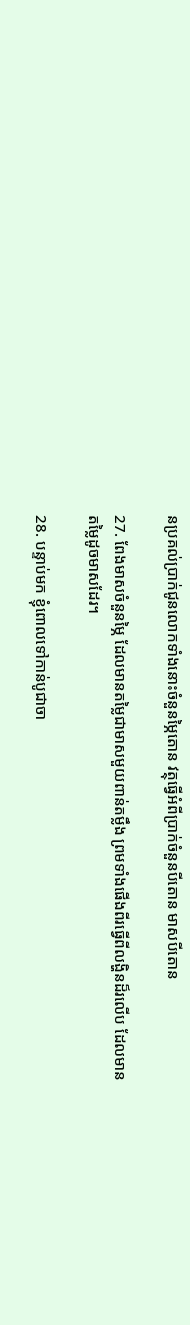នប្រគល់ប្រាក់ជូនលោកទាំងនោះចំនួនម្ភៃតោន វត្ថុធ្វើអំពីប្រាក់ចំនួនបីតោន មាសបីតោន

27. ពែងមាសចំនួនម្ភៃ ដែលមានតម្លៃជាមាសមួយពាន់តម្លឹង ព្រមទាំងផើងពីរធ្វើពីលង្ហិនដ៏រលើប ដែលមានតម្លៃដូចមាសដែរ។

28. បន្ទាប់មក ខ្ញុំពោលទៅកាន់បូជា‌ចា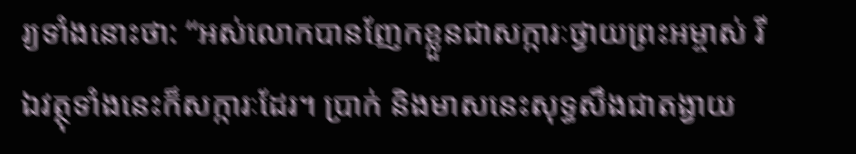រ្យទាំងនោះថា: “អស់លោកបានញែកខ្លួនជាសក្ការៈថ្វាយព្រះ‌អម្ចាស់ រីឯវត្ថុទាំងនេះក៏សក្ការៈដែរ។ ប្រាក់ និងមាសនេះសុទ្ធ‌សឹងជាតង្វាយ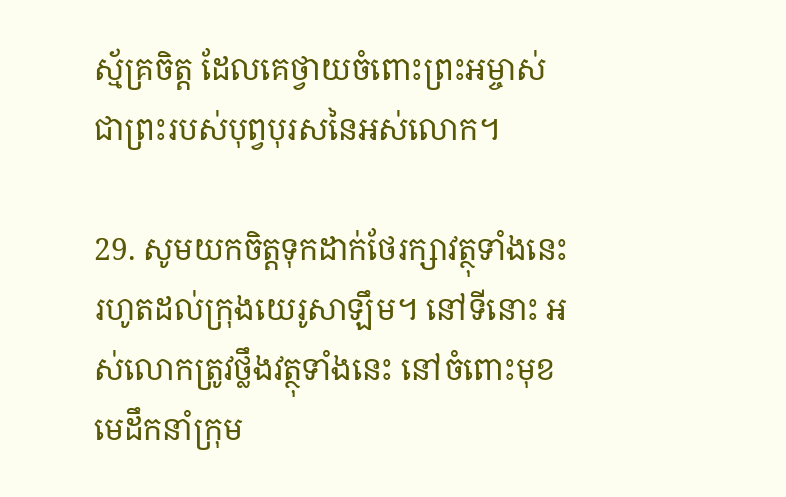ស្ម័គ្រចិត្ត ដែលគេថ្វាយចំពោះព្រះ‌អម្ចាស់ ជាព្រះរបស់បុព្វបុរសនៃអស់លោក។

29. សូមយកចិត្តទុកដាក់ថែ‌រក្សាវត្ថុទាំងនេះ រហូតដល់ក្រុងយេរូ‌សាឡឹម។ នៅទីនោះ អស់លោកត្រូវថ្លឹងវត្ថុទាំងនេះ នៅចំពោះមុខមេដឹកនាំក្រុម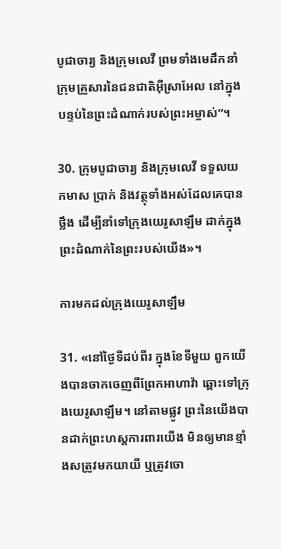បូជា‌ចារ្យ និងក្រុមលេវី ព្រមទាំងមេដឹកនាំក្រុមគ្រួសារនៃជន‌ជាតិអ៊ីស្រា‌អែល នៅក្នុងបន្ទប់នៃព្រះ‌ដំណាក់របស់ព្រះ‌អម្ចាស់”។

30. ក្រុមបូជា‌ចារ្យ និងក្រុមលេវី ទទួលយកមាស ប្រាក់ និងវត្ថុទាំងអស់ដែលគេបានថ្លឹង ដើម្បីនាំទៅក្រុងយេរូ‌សាឡឹម ដាក់ក្នុងព្រះ‌ដំណាក់នៃព្រះរបស់យើង»។

ការមកដល់ក្រុងយេរូ‌សាឡឹម

31. «នៅថ្ងៃទីដប់‌ពីរ ក្នុងខែទីមួយ ពួកយើងបានចាកចេញពីព្រែកអាហា‌វ៉ា ឆ្ពោះទៅក្រុងយេរូ‌សាឡឹម។ នៅតាមផ្លូវ ព្រះនៃយើងបានដាក់ព្រះ‌ហស្ដការពារយើង មិនឲ្យមានខ្មាំងសត្រូវមកយាយី ឬត្រូវចោ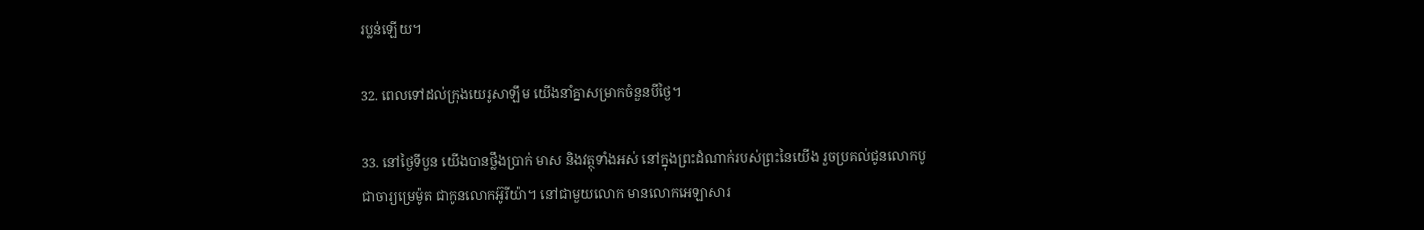រប្លន់ឡើយ។

32. ពេលទៅដល់ក្រុងយេរូ‌សាឡឹម យើងនាំគ្នាសម្រាកចំនួនបីថ្ងៃ។

33. នៅថ្ងៃទីបួន យើងបានថ្លឹងប្រាក់ មាស និងវត្ថុទាំងអស់ នៅក្នុងព្រះ‌ដំណាក់របស់ព្រះនៃយើង រួចប្រគល់ជូនលោកបូជា‌ចារ្យម្រេ‌ម៉ូត ជាកូនលោកអ៊ូរី‌យ៉ា។ នៅជាមួយលោក មានលោកអេ‌ឡា‌សារ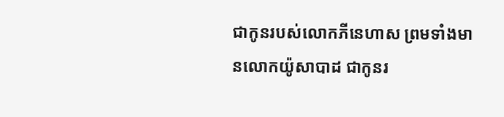ជាកូនរបស់លោកភីនេ‌ហាស ព្រមទាំងមានលោកយ៉ូសា‌បាដ ជាកូនរ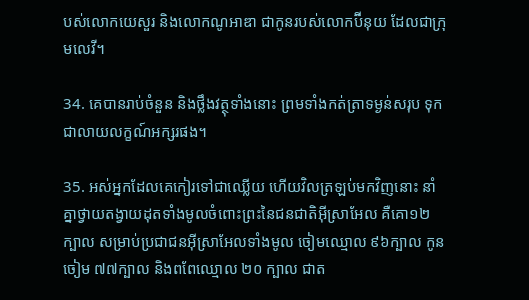បស់លោកយេសួរ និងលោកណូអា‌ឌា ជាកូនរបស់លោកប៊ីនុយ ដែលជាក្រុមលេវី។

34. គេបានរាប់ចំនួន និងថ្លឹងវត្ថុទាំងនោះ ព្រមទាំងកត់‌ត្រាទម្ងន់សរុប ទុកជាលាយ‌លក្ខណ៍អក្សរផង។

35. អស់អ្នកដែលគេកៀរទៅជាឈ្លើយ ហើយវិលត្រឡប់មកវិញនោះ នាំគ្នាថ្វាយតង្វាយដុតទាំងមូលចំពោះព្រះនៃជន‌ជាតិអ៊ីស្រា‌អែល គឺគោ១២ក្បាល សម្រាប់ប្រជា‌ជនអ៊ីស្រា‌អែលទាំងមូល ចៀមឈ្មោល ៩៦ក្បាល កូនចៀម ៧៧ក្បាល និងពពែឈ្មោល ២០ ក្បាល ជាត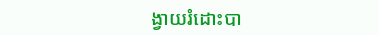ង្វាយរំដោះបា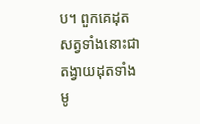ប។ ពួកគេដុតសត្វទាំងនោះជាតង្វាយដុតទាំងមូ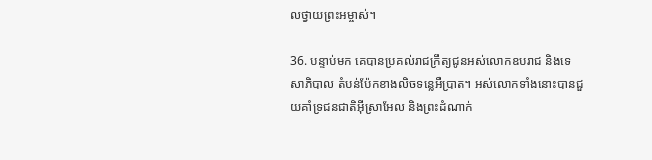លថ្វាយព្រះ‌អម្ចាស់។

36. បន្ទាប់មក គេបានប្រគល់រាជក្រឹត្យជូនអស់លោកឧបរាជ និងទេសា‌ភិបាល តំបន់ប៉ែកខាងលិចទន្លេអឺប្រាត។ អស់លោកទាំងនោះបានជួយគាំទ្រជន‌ជាតិអ៊ីស្រា‌អែល និងព្រះ‌ដំណាក់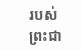របស់ព្រះ‌ជា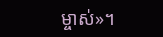ម្ចាស់»។